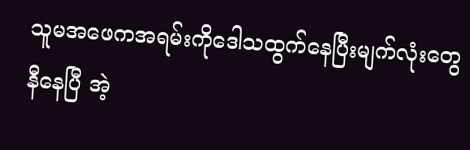သူမအဖေကအရမ်းကိုဒေါသထွက်နေပြီးမျက်လုံးတွေနီနေပြီ အဲ့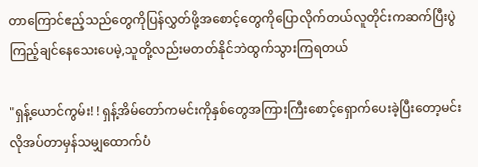တာကြောင်ဧည့်သည်တွေကိုပြန်လွှတ်ဖို့အစောင့်တွေကိုပြောလိုက်တယ်လူတိုင်းကဆက်ပြီးပွဲကြည့်ချင်နေသေးပေမဲ့,သူတို့လည်းမတတ်နိုင်ဘဲထွက်သွားကြရတယ်

"ရှန့်ယောင်ကွမ်း! ! ရှန့်အိမ်တော်ကမင်းကိုနှစ်တွေအကြားကြီးစောင့်ရှောက်ပေးခဲ့ပြီးတော့မင်းလိုအပ်တာမှန်သမျှထောက်ပံ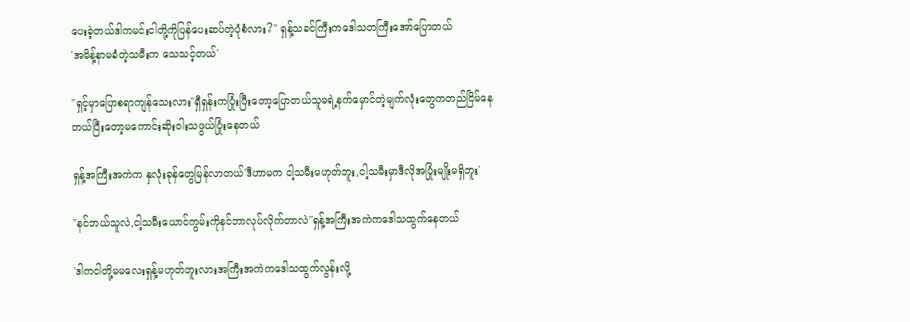ပေးခဲ့တယ်ဒါကမင်းငါတို့ကိုပြန်ပေးဆပ်တဲ့ပုံစံလား?'' ရှန့်သခင်ကြီးကဒေါသတကြီးအော်ပြောတယ်
'အမိန့်နာမခံတဲ့သမီးက သေသင့်တယ်'

"ရှင့်မှာပြောစရာကျန်သေးလား''ရှီရှန်းကပြုံးပြီးတော့ပြောတယ်သူမရဲ့နက်မှောင်တဲ့မျက်လုံးတွေကတည်ငြိမ်နေတယ်ပြီးတော့မကောင်းဆိုးဝါးသဖွယ်ပြုံးနေတယ်

ရှန့်အကြီးအကဲက နှလုံးခုန်တွေမြန်လာတယ်'ဒီဟာမက ငါ့သမီးမဟုတ်ဘူး,ငါ့သမီးမှာဒီလိုအပြုံးမျိုးမရှိဘူး'

"နင်ဘယ်သူလဲ,ငါ့သမီးယောင်ကွမ်းကိုနင်ဘာလုပ်လိုက်တာလဲ''ရှန့်အကြီးအကဲကဒေါသထွက်နေတယ်

'ဒါကငါတို့မမလေးရှန့်မဟုတ်ဘူးလားအကြီးအကဲကဒေါသထွက်လွန်းလို့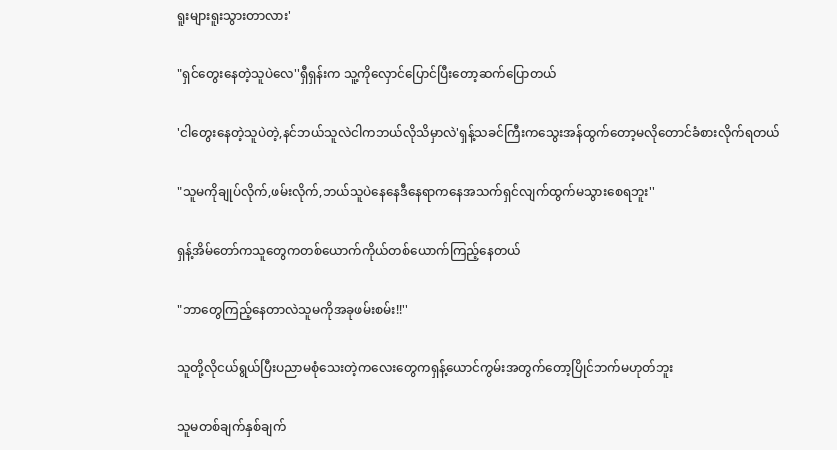ရူးများရူးသွားတာလား'

"ရှင်တွေးနေတဲ့သူပဲလေ''ရှီရှန်းက သူ့ကိုလှောင်ပြောင်ပြီးတော့ဆက်ပြောတယ်

'ငါတွေးနေတဲ့သူပဲတဲ့,နင်ဘယ်သူလဲငါကဘယ်လိုသိမှာလဲ'ရှန့်သခင်ကြီးကသွေးအန်ထွက်တော့မလိုတောင်ခံစားလိုက်ရတယ်

"သူမကိုချုပ်လိုက်,ဖမ်းလိုက်,ဘယ်သူပဲနေနေဒီနေရာကနေအသက်ရှင်လျက်ထွက်မသွားစေရဘူး''

ရှန့်အိမ်တော်ကသူတွေကတစ်ယောက်ကိုယ်တစ်ယောက်ကြည့်နေတယ်

"ဘာတွေကြည့်နေတာလဲသူမကိုအခုဖမ်းစမ်း!!''

သူတို့လိုငယ်ရွယ်ပြီးပညာမစုံသေးတဲ့ကလေးတွေကရှန့်ယောင်ကွမ်းအတွက်တော့ပြိုင်ဘက်မဟုတ်ဘူး

သူမတစ်ချက်နှစ်ချက်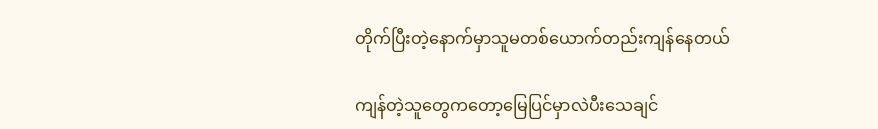တိုက်ပြီးတဲ့နောက်မှာသူမတစ်ယောက်တည်းကျန်နေတယ်

ကျန်တဲ့သူတွေကတော့မြေပြင်မှာလဲပီးသေချင်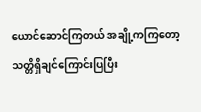ယောင်ဆောင်ကြတယ် အချို့ကကြတော့သတ္တိရှိချင်ကြောင်းပြပြီး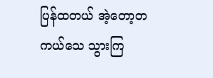ပြန်ထတယ် အဲ့တော့တကယ်သေ သွားကြ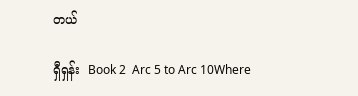တယ်

ရှီရှန်း  Book 2  Arc 5 to Arc 10Where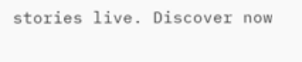stories live. Discover now